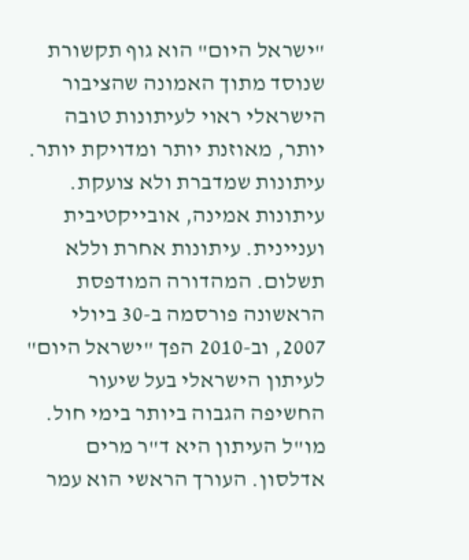"ישראל היום" הוא גוף תקשורת שנוסד מתוך האמונה שהציבור הישראלי ראוי לעיתונות טובה יותר, מאוזנת יותר ומדויקת יותר. עיתונות שמדברת ולא צועקת. עיתונות אמינה, אובייקטיבית ועניינית. עיתונות אחרת וללא תשלום. המהדורה המודפסת הראשונה פורסמה ב-30 ביולי 2007, וב-2010 הפך "ישראל היום" לעיתון הישראלי בעל שיעור החשיפה הגבוה ביותר בימי חול. מו"ל העיתון היא ד"ר מרים אדלסון. העורך הראשי הוא עמר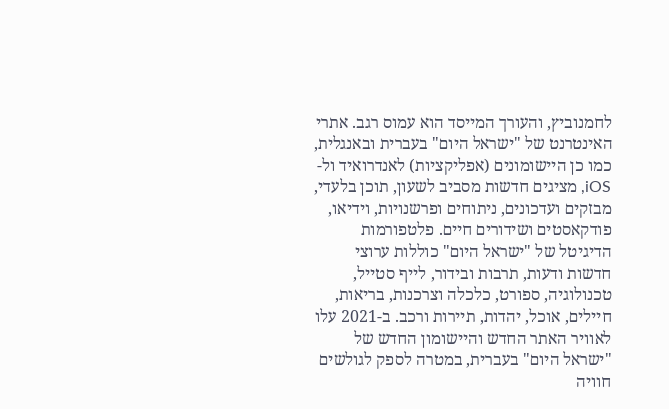לחמנוביץ, והעורך המייסד הוא עמוס רגב. אתרי האינטרנט של "ישראל היום" בעברית ובאנגלית, כמו כן היישומונים (אפליקציות) לאנדרואיד ול-iOS, מציגים חדשות מסביב לשעון, תוכן בלעדי, מבזקים ועדכונים, ניתוחים ופרשנויות, וידיאו, פודקאסטים ושידורים חיים. פלטפורמות הדיגיטל של "ישראל היום" כוללות ערוצי חדשות ודעות, תרבות ובידור, לייף סטייל, טכנולוגיה, ספורט, כלכלה וצרכנות, בריאות, חיילים, אוכל, יהדות, תיירות ורכב. ב-2021 עלו לאוויר האתר החדש והיישומון החדש של "ישראל היום" בעברית, במטרה לספק לגולשים חוויה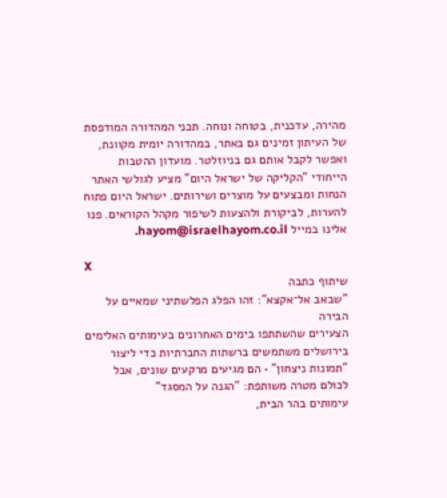מהירה, עדכנית, בטוחה ונוחה. תכני המהדורה המודפסת של העיתון זמינים גם באתר, במהדורה יומית מקוונת, ואפשר לקבל אותם גם בניוזלטר. מועדון ההטבות הייחודי "הקליקה של ישראל היום" מציע לגולשי האתר הנחות ומבצעים על מוצרים ושירותים. ישראל היום פתוח להערות, לביקורת ולהצעות לשיפור מקהל הקוראים. פנו אלינו במייל hayom@israelhayom.co.il.

X
שיתוף כתבה
"שבאב אל־אקצא": זהו הפלג הפלשתיני שמאיים על הבירה
הצעירים שהשתתפו בימים האחרונים בעימותים האלימים בירושלים משתמשים ברשתות החברתיות כדי ליצור "תמונות ניצחון" • הם מגיעים מרקעים שונים, אבל לכולם מטרה משותפת: "הגנה על המסגד"
עימותים בהר הבית,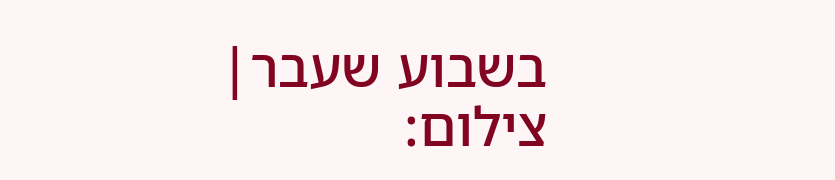בשבוע שעבר| צילום: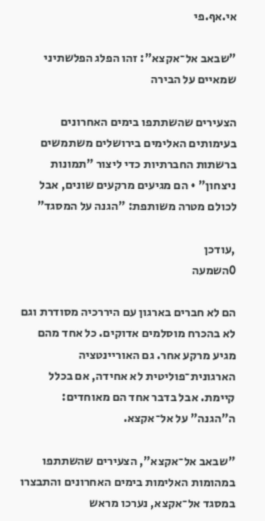אי.אף.פי

"שבאב אל־אקצא": זהו הפלג הפלשתיני שמאיים על הבירה

הצעירים שהשתתפו בימים האחרונים בעימותים האלימים בירושלים משתמשים ברשתות החברתיות כדי ליצור "תמונות ניצחון" • הם מגיעים מרקעים שונים, אבל לכולם מטרה משותפת: "הגנה על המסגד"

,עודכן
0השמעה

הם לא חברים בארגון עם היררכיה מסודרת וגם לא בהכרח מוסלמים אדוקים. כל אחד מהם מגיע מרקע אחר. גם האוריינטציה הארגונית־פוליטית לא אחידה, אם בכלל קיימת. אבל בדבר אחד הם מאוחדים: ה"הגנה" על אל־אקצא.

"שבאב אל־אקצא", הצעירים שהשתתפו במהומות האלימות בימים האחרונים והתבצרו במסגד אל־אקצא, נערכו מראש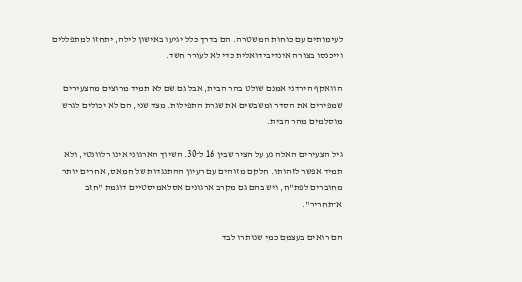לעימותים עם כוחות המשטרה. הם בדרך כלל יגיעו באישון לילה, יתחזו למתפללים וייכנסו בצורה אינדיבידואלית כדי לא לעורר חשד.

הוואקף הירדני אמנם שולט בהר הבית, אבל גם שם לא תמיד מרוצים מהצעירים שמפירים את הסדר ומשבשים את שגרת התפילות. מצד שני, הם לא יכולים לגרש מוסלמים מהר הבית.

גיל הצעירים האלה נע על הציר שבין 16 ל־30. השיוך הארגוני אינו רלוונטי, ולא תמיד אפשר לזהותו. חלקם מזוהים עם רעיון ההתנגדות של חמאס, אחרים יותר מחוברים לפת"ח, ויש בהם גם מקרב ארגונים אסלאמיסטיים דוגמת "חזב א־תחריר".

הם רואים בעצמם כמי שנותרו לבד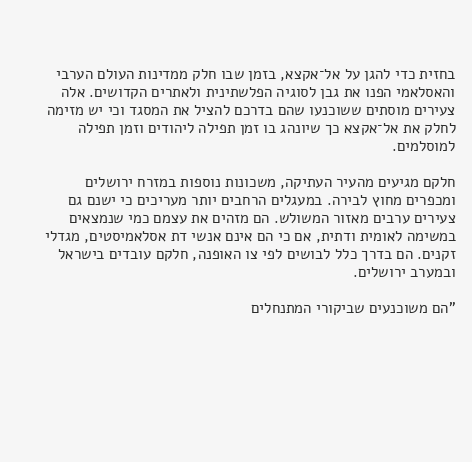בחזית כדי להגן על אל־אקצא, בזמן שבו חלק ממדינות העולם הערבי והאסלאמי הפנו את גבן לסוגיה הפלשתינית ולאתרים הקדושים. אלה צעירים מוסתים ששוכנעו שהם בדרכם להציל את המסגד וכי יש מזימה לחלק את אל־אקצא כך שיונהג בו זמן תפילה ליהודים וזמן תפילה למוסלמים.

חלקם מגיעים מהעיר העתיקה, משכונות נוספות במזרח ירושלים ומכפרים מחוץ לבירה. במעגלים הרחבים יותר מעריכים כי ישנם גם צעירים ערבים מאזור המשולש. הם מזהים את עצמם כמי שנמצאים במשימה לאומית ודתית, אם כי הם אינם אנשי דת אסלאמיסטים, מגדלי זקנים. הם בדרך כלל לבושים לפי צו האופנה, חלקם עובדים בישראל ובמערב ירושלים.

"הם משוכנעים שביקורי המתנחלים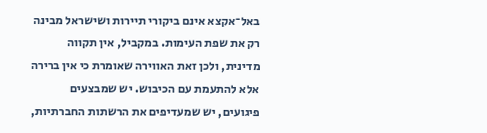באל־אקצא אינם ביקורי תיירות ושישראל מבינה רק את שפת העימות. במקביל, אין תקווה מדינית, ולכן זאת האווירה שאומרת כי אין ברירה אלא להתעמת עם הכיבוש. יש שמבצעים פיגועים, יש שמעדיפים את הרשתות החברתיות,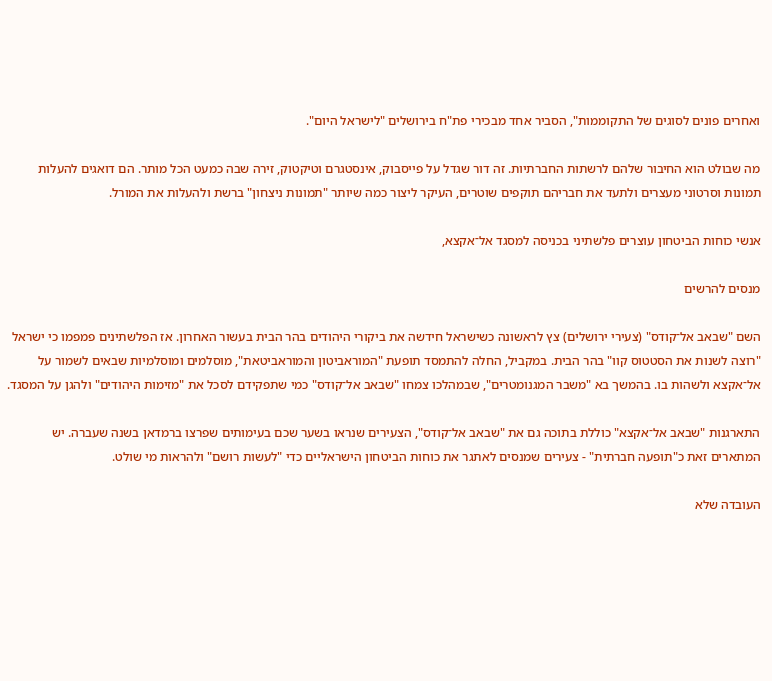ואחרים פונים לסוגים של התקוממות", הסביר אחד מבכירי פת"ח בירושלים "לישראל היום".

מה שבולט הוא החיבור שלהם לרשתות החברתיות. זה דור שגדל על פייסבוק, אינסטגרם וטיקטוק, זירה שבה כמעט הכל מותר. הם דואגים להעלות תמונות וסרטוני מעצרים ולתעד את חבריהם תוקפים שוטרים, העיקר ליצור כמה שיותר "תמונות ניצחון" ברשת ולהעלות את המורל.

אנשי כוחות הביטחון עוצרים פלשתיני בכניסה למסגד אל־אקצא,

מנסים להרשים

השם "שבאב אל־קודס" (צעירי ירושלים) צץ לראשונה כשישראל חידשה את ביקורי היהודים בהר הבית בעשור האחרון. אז הפלשתינים פמפמו כי ישראל "רוצה לשנות את הסטטוס קוו" בהר הבית. במקביל, החלה להתמסד תופעת "המוראביטון והמוראביטאת", מוסלמים ומוסלמיות שבאים לשמור על אל־אקצא ולשהות בו. בהמשך בא "משבר המגנומטרים", שבמהלכו צמחו "שבאב אל־קודס" כמי שתפקידם לסכל את "מזימות היהודים" ולהגן על המסגד.

התארגנות "שבאב אל־אקצא" כוללת בתוכה גם את "שבאב אל־קודס", הצעירים שנראו בשער שכם בעימותים שפרצו ברמדאן בשנה שעברה. יש המתארים זאת כ"תופעה חברתית" - צעירים שמנסים לאתגר את כוחות הביטחון הישראליים כדי "לעשות רושם" ולהראות מי שולט.

העובדה שלא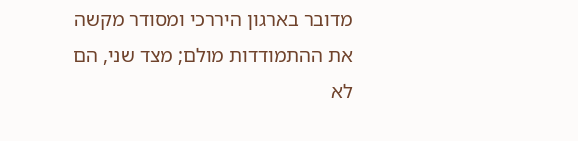מדובר בארגון היררכי ומסודר מקשה את ההתמודדות מולם; מצד שני, הם לא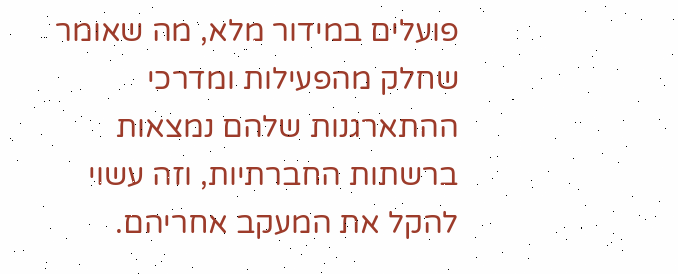פועלים במידור מלא, מה שאומר שחלק מהפעילות ומדרכי ההתארגנות שלהם נמצאות ברשתות החברתיות, וזה עשוי להקל את המעקב אחריהם.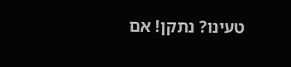טעינו? נתקן! אם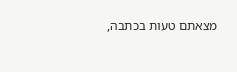מצאתם טעות בכתבה,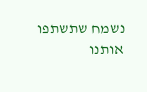נשמח שתשתפו אותנו